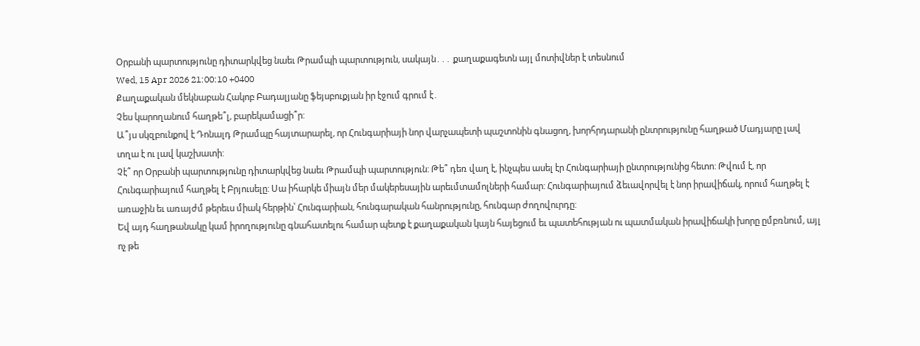Օրբանի պարտությունը դիտարկվեց նաեւ Թրամպի պարտություն, սակայն․․․ քաղաքագետն այլ մոտիվներ է տեսնում
Wed, 15 Apr 2026 21:00:10 +0400
Քաղաքական մեկնաբան Հակոբ Բադալյանը ֆեյսբուքյան իր էջում գրում է․
Չես կարողանում հաղթե՞լ, բարեկամացի՞ր:
Ա՞յս սկզբունքով է Դոնալդ Թրամպը հայտարարել, որ Հունգարիայի նոր վարչապետի պաշտոնին գնացող, խորհրդարանի ընտրությունը հաղթած Մադյարը լավ տղա է ու լավ կաշխատի:
Չէ՞ որ Օրբանի պարտությունը դիտարկվեց նաեւ Թրամպի պարտություն: Թե՞ դեռ վաղ է, ինչպես ասել էր Հունգարիայի ընտրությունից հետո: Թվում է, որ Հունգարիայում հաղթել է Բրյուսելը: Սա իհարկե միայն մեր մակերեսային արեւմտամոլների համար: Հունգարիայում ձեւավորվել է նոր իրավիճակ, որում հաղթել է առաջին եւ առայժմ թերեւս միակ հերթին՝ Հունգարիան, հունգարական հանրությունը, հունգար ժողովուրդը:
Եվ այդ հաղթանակը կամ իրողությունը գնահատելու համար պետք է քաղաքական կայն հայեցում եւ պատեհության ու պատմական իրավիճակի խորը ըմբռնում, այլ ոչ թե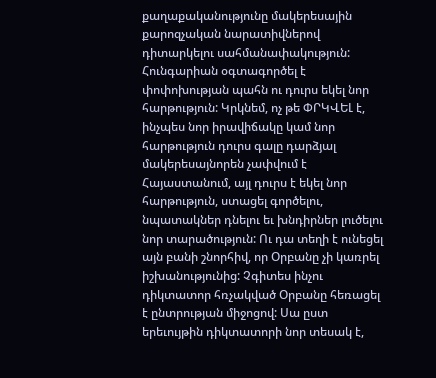քաղաքականությունը մակերեսային քարոզչական նարատիվներով դիտարկելու սահմանափակություն:
Հունգարիան օգտագործել է փոփոխության պահն ու դուրս եկել նոր հարթություն: Կրկնեմ, ոչ թե ՓՐԿՎԵԼ է, ինչպես նոր իրավիճակը կամ նոր հարթություն դուրս գալը դարձյալ մակերեսայնորեն չափվում է Հայաստանում, այլ դուրս է եկել նոր հարթություն, ստացել գործելու, նպատակներ դնելու եւ խնդիրներ լուծելու նոր տարածություն: Ու դա տեղի է ունեցել այն բանի շնորհիվ, որ Օրբանը չի կառրել իշխանությունից: Չգիտես ինչու դիկտատոր հռչակված Օրբանը հեռացել է ընտրության միջոցով: Սա ըստ երեւույթին դիկտատորի նոր տեսակ է,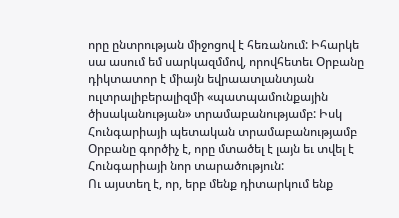որը ընտրության միջոցով է հեռանում: Իհարկե սա ասում եմ սարկազմմով, որովհետեւ Օրբանը դիկտատոր է միայն եվրաատլանտյան ուլտրալիբերալիզմի «պատպամունքային ծիսականության» տրամաբանությամբ: Իսկ Հունգարիայի պետական տրամաբանությամբ Օրբանը գործիչ է, որը մտածել է լայն եւ տվել է Հունգարիայի նոր տարածություն:
Ու այստեղ է, որ, երբ մենք դիտարկում ենք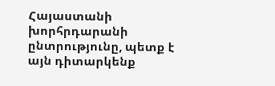Հայաստանի խորհրդարանի ընտրությունը, պետք է այն դիտարկենք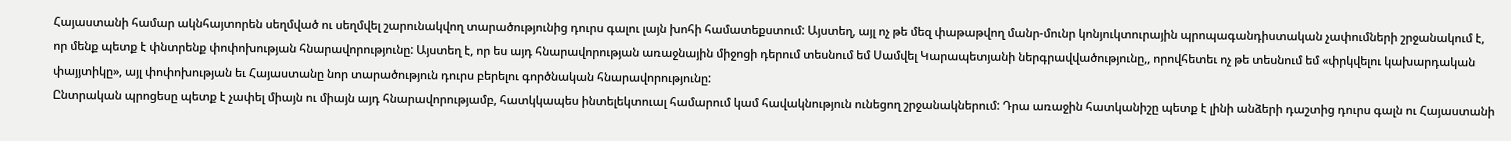Հայաստանի համար ակնհայտորեն սեղմված ու սեղմվել շարունակվող տարածությունից դուրս գալու լայն խոհի համատեքստում: Այստեղ, այլ ոչ թե մեզ փաթաթվող մանր-մունր կոնյուկտուրային պրոպագանդիստական չափումների շրջանակում է, որ մենք պետք է փնտրենք փոփոխության հնարավորությունը: Այստեղ է, որ ես այդ հնարավորության առաջնային միջոցի դերում տեսնում եմ Սամվել Կարապետյանի ներգրավվածությունը,, որովհետեւ ոչ թե տեսնում եմ «փրկվելու կախարդական փայյտիկը», այլ փոփոխության եւ Հայաստանը նոր տարածություն դուրս բերելու գործնական հնարավորությունը:
Ընտրական պրոցեսը պետք է չափել միայն ու միայն այդ հնարավորությամբ, հատկկապես ինտելեկտուալ համարում կամ հավակնություն ունեցող շրջանակներում: Դրա առաջին հատկանիշը պետք է լինի անձերի դաշտից դուրս գալն ու Հայաստանի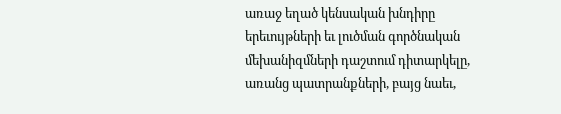առաջ եղած կենսական խնդիրը երեւույթների եւ լուծման գործնական մեխանիզմների դաշտում դիտարկելը, առանց պատրանքների, բայց նաեւ,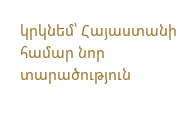կրկնեմ՝ Հայաստանի համար նոր տարածություն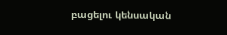բացելու կենսական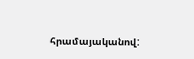հրամայականով: